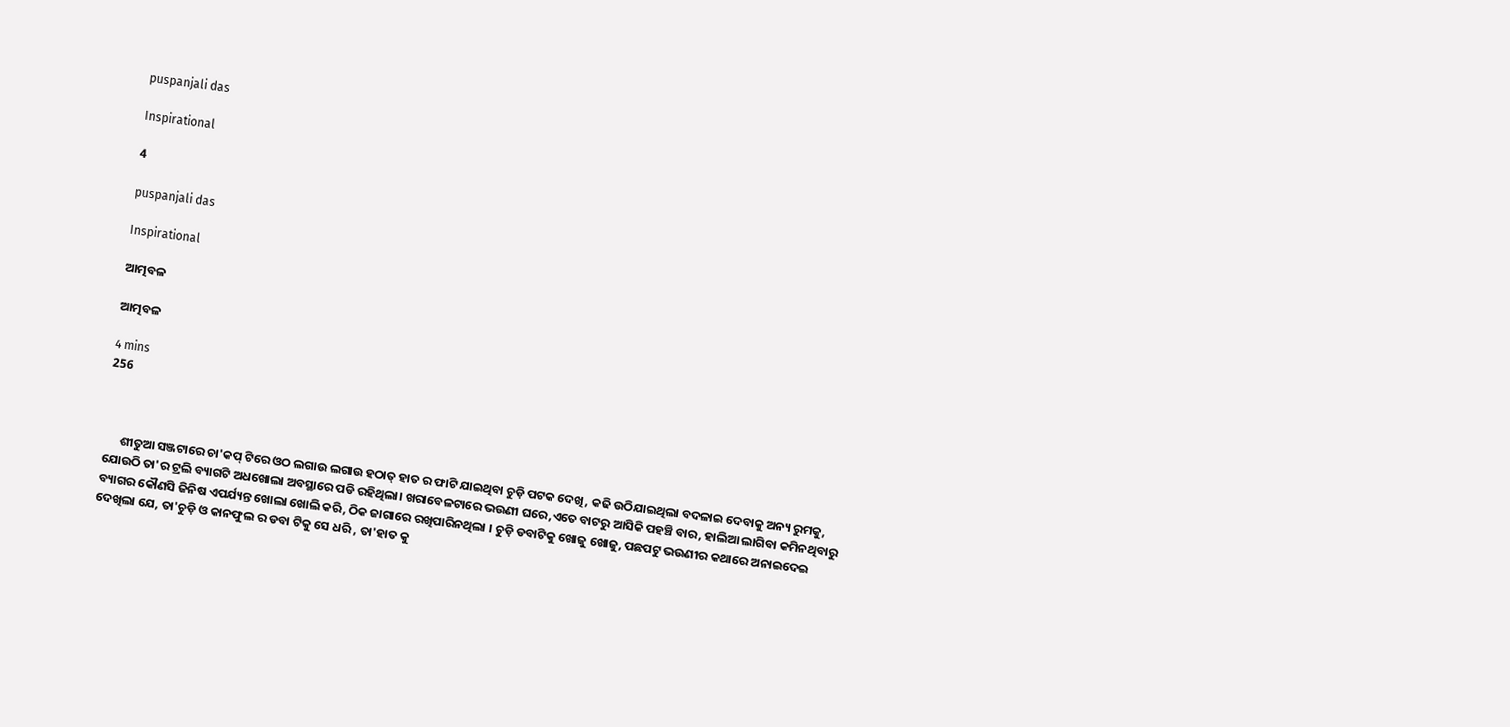puspanjali das

Inspirational

4

puspanjali das

Inspirational

ଆତ୍ମବଳ

ଆତ୍ମବଳ

4 mins
256



      ଶୀତୁଆ ସଞ୍ଜଟାରେ ଚା'କପ୍ ଟିରେ ଓଠ ଲଗାଉ ଲଗାଉ ହଠାତ୍ ହାତ ର ଫାଟି ଯାଇଥିବା ଚୁଡ଼ି ପଟକ ଦେଖି, କଢି ଉଠିଯାଇଥିଲା ବଦଳାଇ ଦେବାକୁ ଅନ୍ୟ ରୁମକୁ, ଯୋଉଠି ତା'ର ଟ୍ରଲି ବ୍ୟାଗଟି ଅଧଖୋଲା ଅବସ୍ଥାରେ ପଡି ରହିଥିଲା। ଖରାବେଳଟାରେ ଭଉଣୀ ଘରେ,ଏତେ ବାଟରୁ ଆସିକି ପହଞ୍ଚି ବାର, ହାଲିଆ ଲାଗିବା କମିନଥିବାରୁ ବ୍ୟାଗର କୌଣସି ଜିନିଷ ଏପର୍ଯ୍ୟନ୍ତ ଖୋଲା ଖୋଲି କରି, ଠିକ ଜାଗାରେ ରଖିପାରିନଥିଲା । ଚୁଡ଼ି ଡବାଟିକୁ ଖୋଜୁ ଖୋଜୁ, ପଛପଟୁ ଭଉଣୀର କଥାରେ ଅନାଇଦେଇ ଦେଖିଲା ଯେ, ତା'ଚୁଡ଼ି ଓ କାନଫୁଲ ର ଡବା ଟିକୁ ସେ ଧରି , ତା'ହାତ କୁ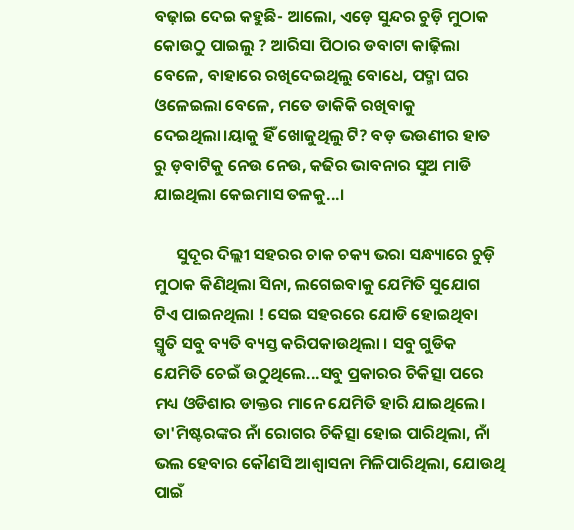ବଢ଼ାଇ ଦେଇ କହୁଛି- ଆଲୋ, ଏଡ଼େ ସୁନ୍ଦର ଚୁଡ଼ି ମୁଠାକ କୋଉଠୁ ପାଇଲୁ ? ଆରିସା ପିଠାର ଡବାଟା କାଢ଼ିଲା ବେଳେ, ବାହାରେ ରଖିଦେଇଥିଲୁ ବୋଧେ, ପଦ୍ମା ଘର ଓଳେଇଲା ବେଳେ, ମତେ ଡାକିକି ରଖିବାକୁ ଦେଇଥିଲା।ୟାକୁ ହିଁ ଖୋଜୁଥିଲୁ ଟି? ବଡ଼ ଭଉଣୀର ହାତ ରୁ ଡ଼ବାଟିକୁ ନେଉ ନେଉ, କଢିର ଭାବନାର ସୁଅ ମାଡି ଯାଇଥିଲା କେଇମାସ ତଳକୁ...।

      ସୁଦୂର ଦିଲ୍ଲୀ ସହରର ଚାକ ଚକ୍ୟ ଭରା ସନ୍ଧ୍ୟାରେ ଚୁଡ଼ି ମୁଠାକ କିଣିଥିଲା ସିନା, ଲଗେଇବାକୁ ଯେମିତି ସୁଯୋଗ ଟିଏ ପାଇନଥିଲା ! ସେଇ ସହରରେ ଯୋଡି ହୋଇଥିବା ସ୍ମୃତି ସବୁ ବ୍ୟତି ବ୍ୟସ୍ତ କରିପକାଉଥିଲା । ସବୁ ଗୁଡିକ ଯେମିତି ଚେଇଁ ଉଠୁଥିଲେ...ସବୁ ପ୍ରକାରର ଚିକିତ୍ସା ପରେ ମଧ୍ୟ ଓଡିଶାର ଡାକ୍ତର ମାନେ ଯେମିତି ହାରି ଯାଇଥିଲେ। ତା'ମିଷ୍ଟରଙ୍କର ନାଁ ରୋଗର ଚିକିତ୍ସା ହୋଇ ପାରିଥିଲା, ନାଁ ଭଲ ହେବାର କୌଣସି ଆଶ୍ୱାସନା ମିଳିପାରିଥିଲା, ଯୋଉଥି ପାଇଁ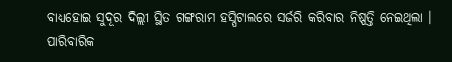ବାଧ୍ୟହୋଇ ସୁଦୂର ଦିଲ୍ଲୀ ସ୍ଥିତ ଗଙ୍ଗରାମ ହସ୍ପିଟାଲରେ ସର୍ଜରି କରିବାର ନିଷ୍ପତ୍ତି ନେଇଥିଲା । ପାରିବାରିକ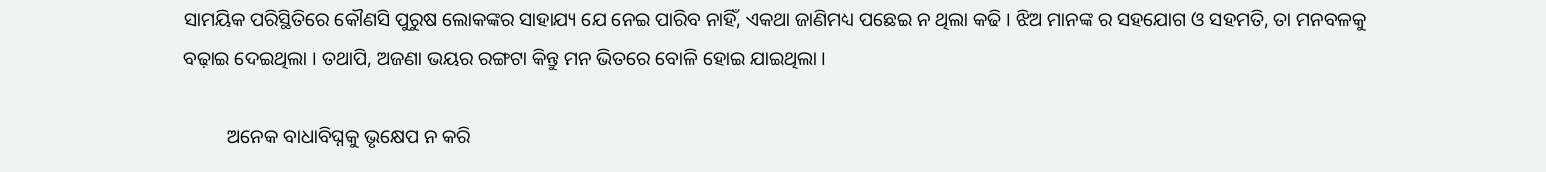ସାମୟିକ ପରିସ୍ଥିତିରେ କୌଣସି ପୁରୁଷ ଲୋକଙ୍କର ସାହାଯ୍ୟ ଯେ ନେଇ ପାରିବ ନାହିଁ, ଏକଥା ଜାଣିମଧ୍ୟ ପଛେଇ ନ ଥିଲା କଢି । ଝିଅ ମାନଙ୍କ ର ସହଯୋଗ ଓ ସହମତି, ତା ମନବଳକୁ ବଢ଼ାଇ ଦେଇଥିଲା । ତଥାପି, ଅଜଣା ଭୟର ରଙ୍ଗଟା କିନ୍ତୁ ମନ ଭିତରେ ବୋଳି ହୋଇ ଯାଇଥିଲା ।

         ଅନେକ ବାଧାବିଘ୍ନକୁ ଭୃକ୍ଷେପ ନ କରି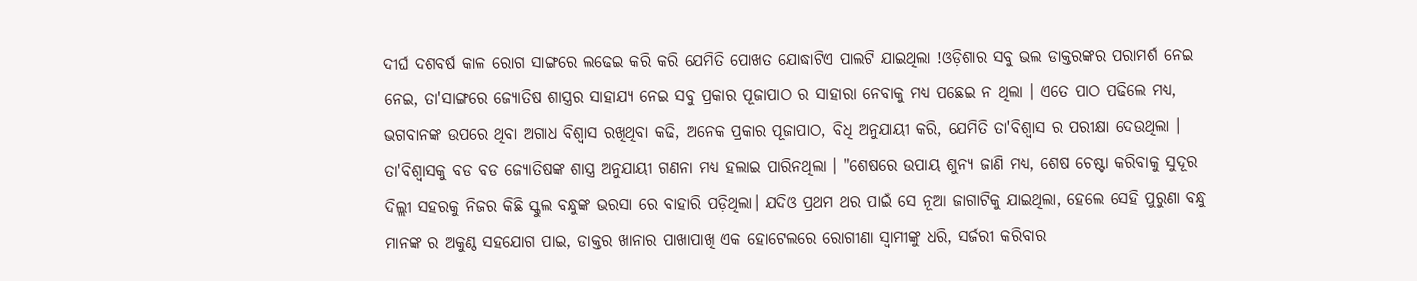ଦୀର୍ଘ ଦଶବର୍ଷ କାଳ ରୋଗ ସାଙ୍ଗରେ ଲଢେଇ କରି କରି ଯେମିତି ପୋଖତ ଯୋଦ୍ଧାଟିଏ ପାଲଟି ଯାଇଥିଲା !ଓଡ଼ିଶାର ସବୁ ଭଲ ଡାକ୍ତରଙ୍କର ପରାମର୍ଶ ନେଇ ନେଇ, ତା'ସାଙ୍ଗରେ ଜ୍ୟୋତିଷ ଶାସ୍ତ୍ରର ସାହାଯ୍ୟ ନେଇ ସବୁ ପ୍ରକାର ପୂଜାପାଠ ର ସାହାରା ନେବାକୁ ମଧ୍ୟ ପଛେଇ ନ ଥିଲା । ଏତେ ପାଠ ପଢିଲେ ମଧ୍ୟ, ଭଗବାନଙ୍କ ଉପରେ ଥିବା ଅଗାଧ ବିଶ୍ୱାସ ରଖିଥିବା କଢି, ଅନେକ ପ୍ରକାର ପୂଜାପାଠ, ବିଧି ଅନୁଯାୟୀ କରି, ଯେମିତି ତା'ବିଶ୍ୱାସ ର ପରୀକ୍ଷା ଦେଉଥିଲା । ତା'ବିଶ୍ୱାସକୁ ବଡ ବଡ ଜ୍ୟୋତିଷଙ୍କ ଶାସ୍ତ୍ର ଅନୁଯାୟୀ ଗଣନା ମଧ୍ୟ ହଲାଇ ପାରିନଥିଲା । "ଶେଷରେ ଉପାୟ ଶୁନ୍ୟ ଜାଣି ମଧ୍ୟ, ଶେଷ ଚେଷ୍ଟା କରିବାକୁ ସୁଦୂର ଦିଲ୍ଲୀ ସହରକୁ ନିଜର କିଛି ସ୍କୁଲ ବନ୍ଧୁଙ୍କ ଭରସା ରେ ବାହାରି ପଡ଼ିଥିଲା। ଯଦିଓ ପ୍ରଥମ ଥର ପାଇଁ ସେ ନୂଆ ଜାଗାଟିକୁ ଯାଇଥିଲା, ହେଲେ ସେହି ପୁରୁଣା ବନ୍ଧୁ ମାନଙ୍କ ର ଅକୁଣ୍ଠ ସହଯୋଗ ପାଇ, ଡାକ୍ତର ଖାନାର ପାଖାପାଖି ଏକ ହୋଟେଲରେ ରୋଗୀଣା ସ୍ୱାମୀଙ୍କୁ ଧରି, ସର୍ଜରୀ କରିବାର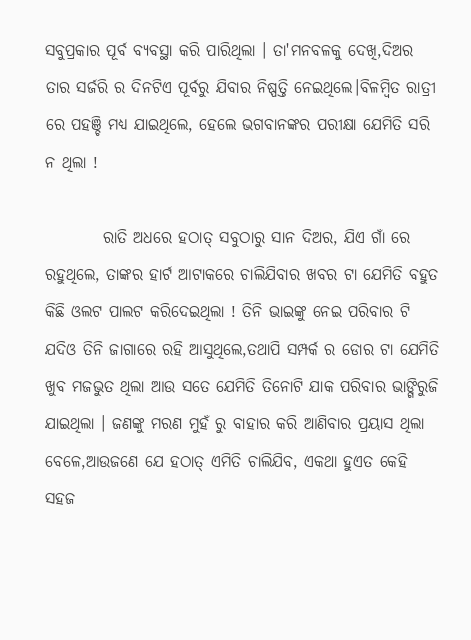ସବୁପ୍ରକାର ପୂର୍ବ ବ୍ୟବସ୍ଥା କରି ପାରିଥିଲା । ତା'ମନବଳକୁ ଦେଖି,ଦିଅର ତାର ସର୍ଜରି ର ଦିନଟିଏ ପୂର୍ବରୁ ଯିବାର ନିଷ୍ପତ୍ତି ନେଇଥିଲେ।ବିଳମ୍ବିତ ରାତ୍ରୀ ରେ ପହଞ୍ଚି ମଧ୍ୟ ଯାଇଥିଲେ, ହେଲେ ଭଗବାନଙ୍କର ପରୀକ୍ଷା ଯେମିତି ସରି ନ ଥିଲା !

         ରାତି ଅଧରେ ହଠାତ୍ ସବୁଠାରୁ ସାନ ଦିଅର, ଯିଏ ଗାଁ ରେ ରହୁଥିଲେ, ତାଙ୍କର ହାର୍ଟ ଆଟାକରେ ଚାଲିଯିବାର ଖବର ଟା ଯେମିତି ବହୁତ କିଛି ଓଲଟ ପାଲଟ କରିଦେଇଥିଲା ! ତିନି ଭାଇଙ୍କୁ ନେଇ ପରିବାର ଟି ଯଦିଓ ତିନି ଜାଗାରେ ରହି ଆସୁଥିଲେ,ତଥାପି ସମ୍ପର୍କ ର ଡୋର ଟା ଯେମିତି ଖୁବ ମଜଭୁତ ଥିଲା ଆଉ ସତେ ଯେମିତି ତିନୋଟି ଯାକ ପରିବାର ଭାଙ୍ଗିରୁଜି ଯାଇଥିଲା । ଜଣଙ୍କୁ ମରଣ ମୁହଁ ରୁ ବାହାର କରି ଆଣିବାର ପ୍ରୟାସ ଥିଲା ବେଳେ,ଆଉଜଣେ ଯେ ହଠାତ୍ ଏମିତି ଚାଲିଯିବ, ଏକଥା ହୁଏତ କେହି ସହଜ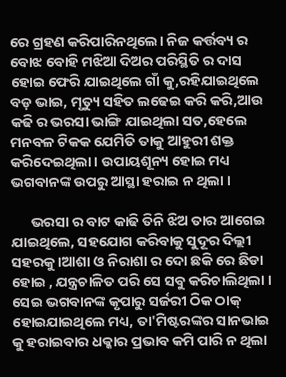ରେ ଗ୍ରହଣ କରିପାରିନଥିଲେ। ନିଜ କର୍ତ୍ତବ୍ୟ ର ବୋଝ ବୋହି ମଝିଆ ଦିଅର ପରିସ୍ଥିତି ର ଦାସ ହୋଇ ଫେରି ଯାଇଥିଲେ ଗାଁ କୁ,ରହିଯାଇଥିଲେ ବଡ଼ ଭାଇ, ମୃତ୍ୟୁ ସହିତ ଲଢେଇ କରି କରି,ଆଉ କଢି ର ଭରସା ଭାଙ୍ଗି ଯାଇଥିଲା ସତ,ହେଲେ ମନବଳ ଟିକକ ଯେମିତି ତାକୁ ଆହୁରୀ ଶକ୍ତ କରିଦେଇଥିଲା । ଉପାୟଶୂନ୍ୟ ହୋଇ ମଧ୍ୟ ଭଗବାନଙ୍କ ଉପରୁ ଆସ୍ଥା ହରାଇ ନ ଥିଲା ।

      ଭରସା ର ବାଟ କାଢି ତିନି ଝିଅ ତାର ଆଗେଇ ଯାଇଥିଲେ, ସହଯୋଗ କରିବାକୁ ସୁଦୂର ଦିଲ୍ଲୀ ସହରକୁ।ଆଶା ଓ ନିରାଶା ର ଦୋ ଛକି ରେ ଛିଡା ହୋଇ , ଯନ୍ତ୍ରଚାଳିତ ପରି ସେ ସବୁ କରିଚାଲିଥିଲା । ସେଇ ଭଗବାନଙ୍କ କୃପାରୁ ସର୍ଜରୀ ଠିକ ଠାକ୍ ହୋଇଯାଇଥିଲେ ମଧ୍ୟ, ତା'ମିଷ୍ଟରଙ୍କର ସାନଭାଇ କୁ ହରାଇବାର ଧକ୍କାର ପ୍ରଭାବ କମି ପାରି ନ ଥିଲା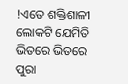!ଏତେ ଶକ୍ତିଶାଳୀ ଲୋକଟି ଯେମିତି ଭିତରେ ଭିତରେ ପୁରା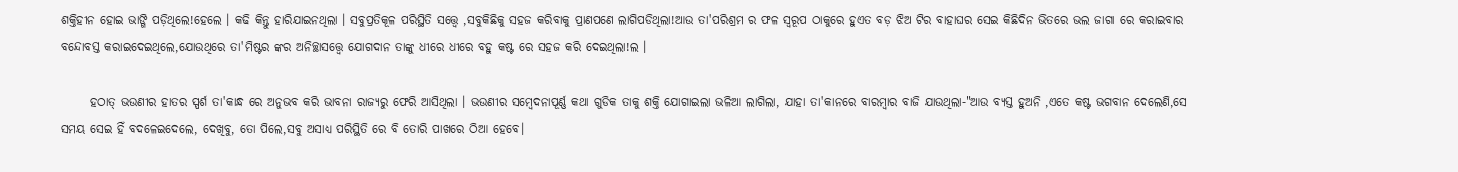ଶକ୍ତିହୀନ ହୋଇ ଭାଙ୍ଗି ପଡ଼ିଥିଲେ!ହେଲେ । କଢି କିନ୍ତୁ ହାରିଯାଇନଥିଲା । ସବୁପ୍ରତିକୂଳ ପରିସ୍ଥିତି ସତ୍ତ୍ୱେ ,ସବୁକିଛିକୁ ସହଜ କରିବାକୁ ପ୍ରାଣପଣେ ଲାଗିପଡିଥିଲା!ଆଉ ତା'ପରିଶ୍ରମ ର ଫଳ ସ୍ୱରୂପ ଠାକୁରେ ହୁଏତ ବଡ଼ ଝିଅ ଟିର ବାହାଘର ସେଇ କିଛିଦିନ ଭିତରେ ଭଲ ଜାଗା ରେ କରାଇବାର ବନ୍ଦୋବସ୍ତ କରାଇଦେଇଥିଲେ,ଯୋଉଥିରେ ତା'ମିଷ୍ଟର ଙ୍କର ଅନିଚ୍ଛାସତ୍ତ୍ବେ ଯୋଗଦାନ ତାଙ୍କୁ ଧୀରେ ଧୀରେ ବହୁ କଷ୍ଟ ରେ ସହଜ କରି ଦେଇଥିଲା!ଲ ।

      ହଠାତ୍ ଭଉଣୀର ହାତର ସ୍ପର୍ଶ ତା'କାନ୍ଧ ରେ ଅନୁଭବ କରି ଭାବନା ରାଜ୍ୟରୁ ଫେରି ଆସିଥିଲା । ଭଉଣୀର ସମ୍ବେଦନାପୂର୍ଣ୍ଣ କଥା ଗୁଡିକ ତାକୁ ଶକ୍ତି ଯୋଗାଇଲା ଭଳିଆ ଲାଗିଲା, ଯାହା ତା'କାନରେ ବାରମ୍ବାର ବାଜି ଯାଉଥିଲା-"ଆଉ ବ୍ୟସ୍ତ ହୁଅନି ,ଏତେ କଷ୍ଟ ଭଗବାନ ଦେଲେଣି,ସେ ସମୟ ସେଇ ହିଁ ବଦଳେଇଦେଲେ, ଦେଖିବୁ, ତୋ ପିଲେ,ସବୁ ଅସାଧ୍ୟ ପରିସ୍ଥିତି ରେ ବି ତୋରି ପାଖରେ ଠିଆ ହେବେ।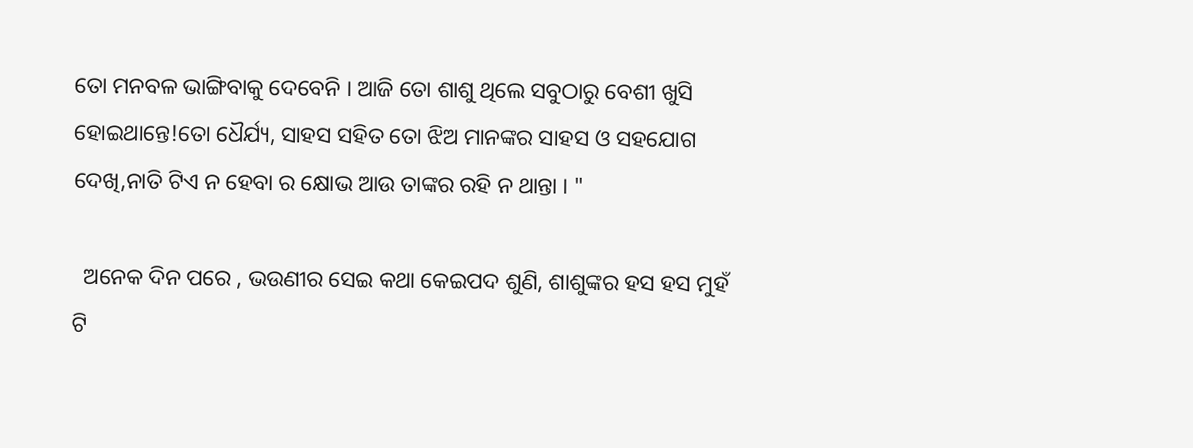ତୋ ମନବଳ ଭାଙ୍ଗିବାକୁ ଦେବେନି । ଆଜି ତୋ ଶାଶୁ ଥିଲେ ସବୁଠାରୁ ବେଶୀ ଖୁସି ହୋଇଥାନ୍ତେ!ତୋ ଧୈର୍ଯ୍ୟ, ସାହସ ସହିତ ତୋ ଝିଅ ମାନଙ୍କର ସାହସ ଓ ସହଯୋଗ ଦେଖି,ନାତି ଟିଏ ନ ହେବା ର କ୍ଷୋଭ ଆଉ ତାଙ୍କର ରହି ନ ଥାନ୍ତା । "

  ଅନେକ ଦିନ ପରେ , ଭଉଣୀର ସେଇ କଥା କେଇପଦ ଶୁଣି, ଶାଶୁଙ୍କର ହସ ହସ ମୁହଁ ଟି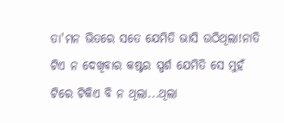ତା'ମନ ଭିତରେ ସତେ ଯେମିତି ଭାସି ଉଠିଥିଲା!ନାତି ଟିଏ ନ ଦେଖିବାର କଷ୍ଟର ସ୍ପର୍ଶ ଯେମିତି ସେ ମୁହଁ ଟିରେ ଟିକିଏ ବି ନ ଥିଲା...ଥିଲା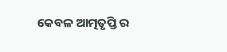କେବଳ ଆତ୍ମତୃପ୍ତି ର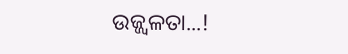ଉଜ୍ଜ୍ୱଳତା...!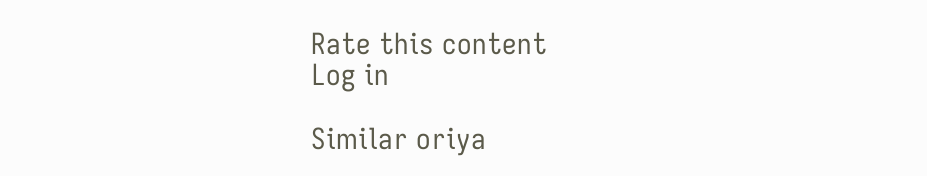Rate this content
Log in

Similar oriya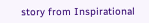story from Inspirational